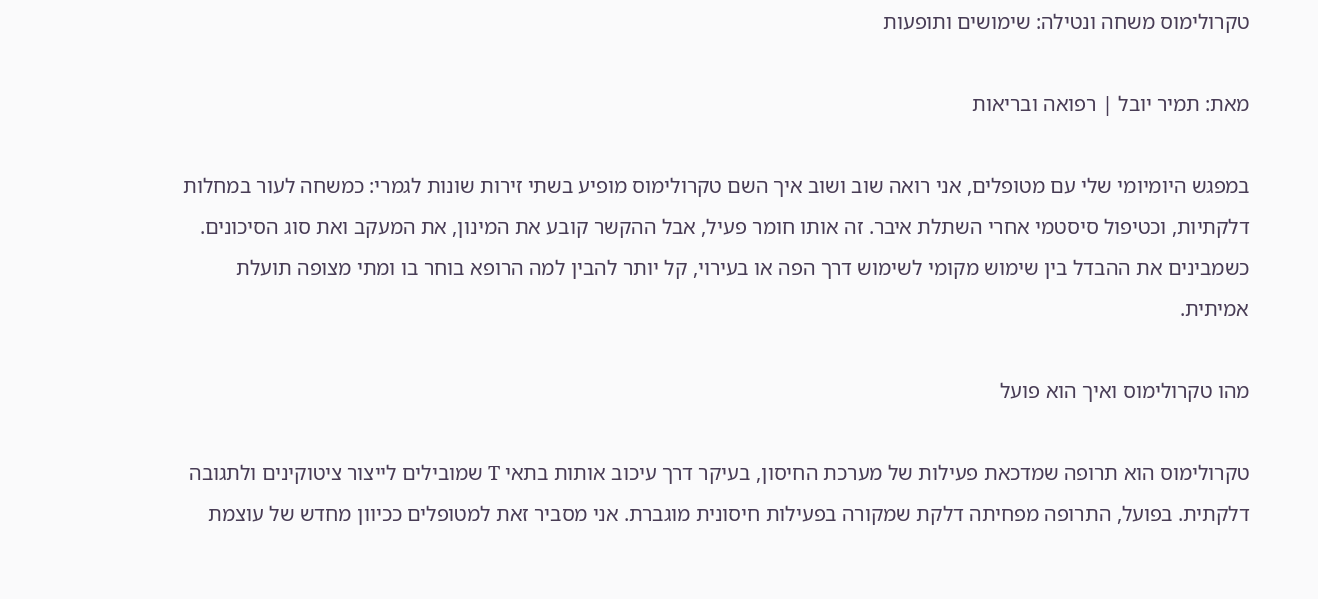טקרולימוס משחה ונטילה: שימושים ותופעות

מאת: תמיר יובל | רפואה ובריאות

במפגש היומיומי שלי עם מטופלים, אני רואה שוב ושוב איך השם טקרולימוס מופיע בשתי זירות שונות לגמרי: כמשחה לעור במחלות דלקתיות, וכטיפול סיסטמי אחרי השתלת איבר. זה אותו חומר פעיל, אבל ההקשר קובע את המינון, את המעקב ואת סוג הסיכונים. כשמבינים את ההבדל בין שימוש מקומי לשימוש דרך הפה או בעירוי, קל יותר להבין למה הרופא בוחר בו ומתי מצופה תועלת אמיתית.

מהו טקרולימוס ואיך הוא פועל

טקרולימוס הוא תרופה שמדכאת פעילות של מערכת החיסון, בעיקר דרך עיכוב אותות בתאי T שמובילים לייצור ציטוקינים ולתגובה דלקתית. בפועל, התרופה מפחיתה דלקת שמקורה בפעילות חיסונית מוגברת. אני מסביר זאת למטופלים ככיוון מחדש של עוצמת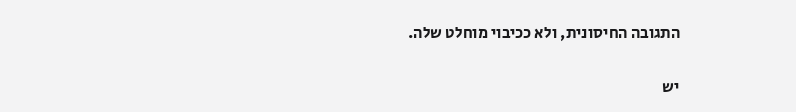התגובה החיסונית, ולא ככיבוי מוחלט שלה.

יש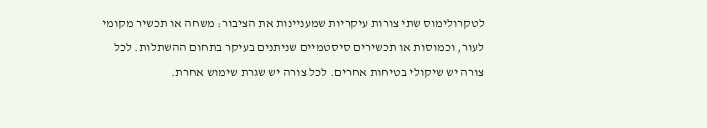לטקרולימוס שתי צורות עיקריות שמעניינות את הציבור: משחה או תכשיר מקומי לעור, וכמוסות או תכשירים סיסטמיים שניתנים בעיקר בתחום ההשתלות. לכל צורה יש שיקולי בטיחות אחרים. לכל צורה יש שגרת שימוש אחרת.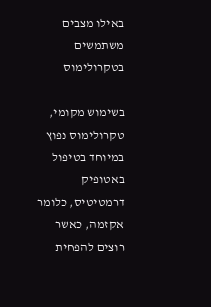באילו מצבים משתמשים בטקרולימוס

בשימוש מקומי, טקרולימוס נפוץ במיוחד בטיפול באטופיק דרמטיטיס, כלומר אקזמה, כאשר רוצים להפחית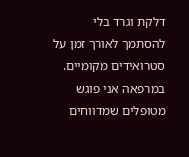דלקת וגרד בלי להסתמך לאורך זמן על סטרואידים מקומיים. במרפאה אני פוגש מטופלים שמדווחים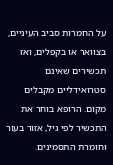על החמרות סביב העיניים, בצוואר או בקפלים, ואז תכשירים שאינם סטרואידליים מקבלים מקום. הרופא בוחר את התכשיר לפי גיל, אזור בעור וחומרת התסמינים.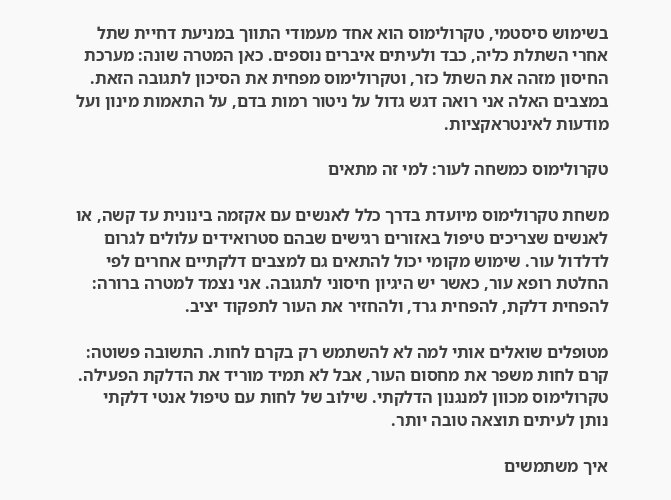בשימוש סיסטמי, טקרולימוס הוא אחד מעמודי התווך במניעת דחיית שתל אחרי השתלת כליה, כבד ולעיתים איברים נוספים. כאן המטרה שונה: מערכת החיסון מזהה את השתל כזר, וטקרולימוס מפחית את הסיכון לתגובה הזאת. במצבים האלה אני רואה דגש גדול על ניטור רמות בדם, על התאמות מינון ועל מודעות לאינטראקציות.

טקרולימוס כמשחה לעור: למי זה מתאים

משחת טקרולימוס מיועדת בדרך כלל לאנשים עם אקזמה בינונית עד קשה, או לאנשים שצריכים טיפול באזורים רגישים שבהם סטרואידים עלולים לגרום לדלדול עור. שימוש מקומי יכול להתאים גם למצבים דלקתיים אחרים לפי החלטת רופא עור, כאשר יש היגיון חיסוני לתגובה. אני נצמד למטרה ברורה: להפחית דלקת, להפחית גרד, ולהחזיר את העור לתפקוד יציב.

מטופלים שואלים אותי למה לא להשתמש רק בקרם לחות. התשובה פשוטה: קרם לחות משפר את מחסום העור, אבל לא תמיד מוריד את הדלקת הפעילה. טקרולימוס מכוון למנגנון הדלקתי. שילוב של לחות עם טיפול אנטי דלקתי נותן לעיתים תוצאה טובה יותר.

איך משתמשים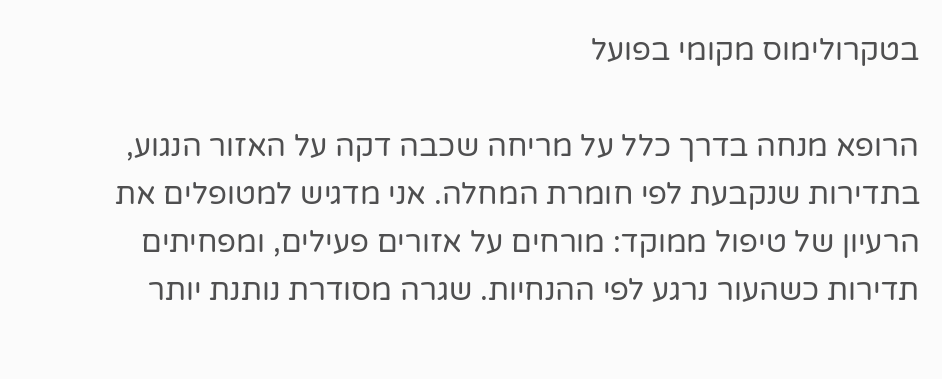בטקרולימוס מקומי בפועל

הרופא מנחה בדרך כלל על מריחה שכבה דקה על האזור הנגוע, בתדירות שנקבעת לפי חומרת המחלה. אני מדגיש למטופלים את הרעיון של טיפול ממוקד: מורחים על אזורים פעילים, ומפחיתים תדירות כשהעור נרגע לפי ההנחיות. שגרה מסודרת נותנת יותר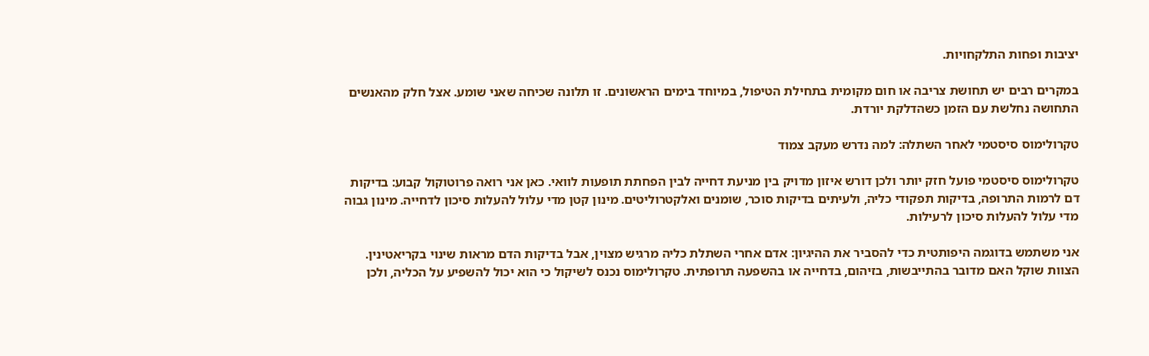יציבות ופחות התלקחויות.

במקרים רבים יש תחושת צריבה או חום מקומית בתחילת הטיפול, במיוחד בימים הראשונים. זו תלונה שכיחה שאני שומע. אצל חלק מהאנשים התחושה נחלשת עם הזמן כשהדלקת יורדת.

טקרולימוס סיסטמי לאחר השתלה: למה נדרש מעקב צמוד

טקרולימוס סיסטמי פועל חזק יותר ולכן דורש איזון מדויק בין מניעת דחייה לבין הפחתת תופעות לוואי. כאן אני רואה פרוטוקול קבוע: בדיקות דם לרמות התרופה, בדיקות תפקודי כליה, ולעיתים בדיקות סוכר, שומנים ואלקטרוליטים. מינון קטן מדי עלול להעלות סיכון לדחייה. מינון גבוה מדי עלול להעלות סיכון לרעילות.

אני משתמש בדוגמה היפותטית כדי להסביר את ההיגיון: אדם אחרי השתלת כליה מרגיש מצוין, אבל בדיקות הדם מראות שינוי בקריאטינין. הצוות שוקל האם מדובר בהתייבשות, בזיהום, בדחייה או בהשפעה תרופתית. טקרולימוס נכנס לשיקול כי הוא יכול להשפיע על הכליה, ולכן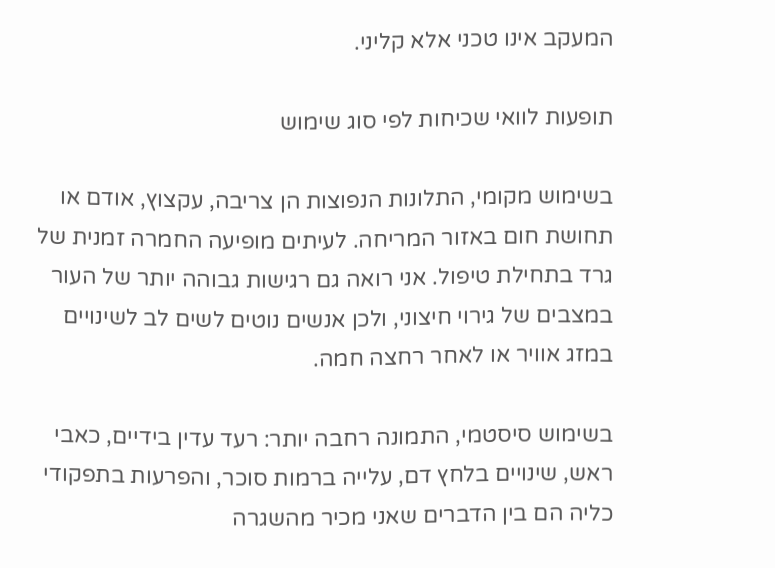המעקב אינו טכני אלא קליני.

תופעות לוואי שכיחות לפי סוג שימוש

בשימוש מקומי, התלונות הנפוצות הן צריבה, עקצוץ, אודם או תחושת חום באזור המריחה. לעיתים מופיעה החמרה זמנית של גרד בתחילת טיפול. אני רואה גם רגישות גבוהה יותר של העור במצבים של גירוי חיצוני, ולכן אנשים נוטים לשים לב לשינויים במזג אוויר או לאחר רחצה חמה.

בשימוש סיסטמי, התמונה רחבה יותר: רעד עדין בידיים, כאבי ראש, שינויים בלחץ דם, עלייה ברמות סוכר, והפרעות בתפקודי כליה הם בין הדברים שאני מכיר מהשגרה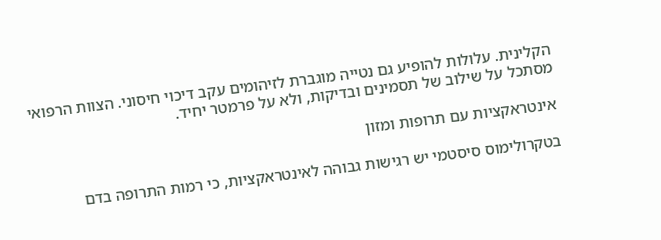הקלינית. עלולות להופיע גם נטייה מוגברת לזיהומים עקב דיכוי חיסוני. הצוות הרפואי מסתכל על שילוב של תסמינים ובדיקות, ולא על פרמטר יחיד.

אינטראקציות עם תרופות ומזון

בטקרולימוס סיסטמי יש רגישות גבוהה לאינטראקציות, כי רמות התרופה בדם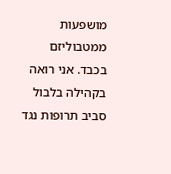מושפעות ממטבוליזם בכבד. אני רואה בקהילה בלבול סביב תרופות נגד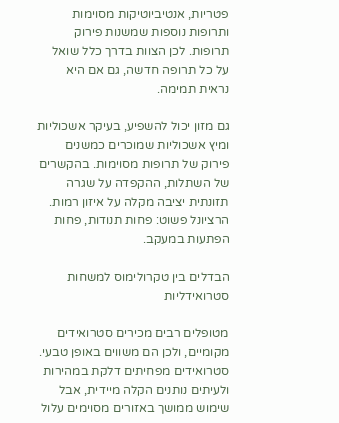פטריות, אנטיביוטיקות מסוימות ותרופות נוספות שמשנות פירוק תרופות. לכן הצוות בדרך כלל שואל על כל תרופה חדשה, גם אם היא נראית תמימה.

גם מזון יכול להשפיע, בעיקר אשכוליות ומיץ אשכוליות שמוכרים כמשנים פירוק של תרופות מסוימות. בהקשרים של השתלות, ההקפדה על שגרה תזונתית יציבה מקלה על איזון רמות. הרציונל פשוט: פחות תנודות, פחות הפתעות במעקב.

הבדלים בין טקרולימוס למשחות סטרואידליות

מטופלים רבים מכירים סטרואידים מקומיים, ולכן הם משווים באופן טבעי. סטרואידים מפחיתים דלקת במהירות ולעיתים נותנים הקלה מיידית, אבל שימוש ממושך באזורים מסוימים עלול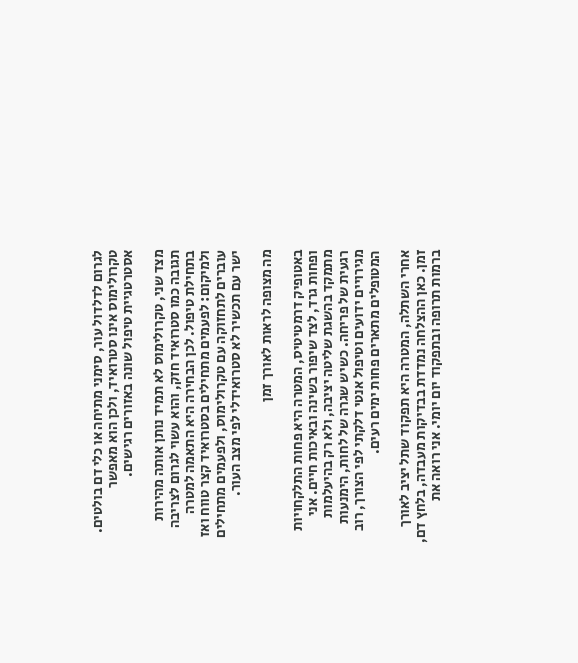לגרום לדלדול עור, סימני מתיחה או כלי דם בולטים. טקרולימוס אינו סטרואיד, ולכן הוא מאפשר אסטרטגיית טיפול שונה באזורים רגישים.

מצד שני, טקרולימוס לא תמיד נותן אותה מהירות תגובה כמו סטרואיד חזק, והוא עשוי לגרום לצריבה בתחילת טיפול. לכן הבחירה היא התאמה למטרה ולמיקום: לפעמים מתחילים בסטרואיד קצר טווח ואז עוברים לתחזוקה עם טקרולימוס, ולפעמים מתחילים ישר עם תכשיר לא סטרואידלי לפי מצב העור.

מה מצופה לראות לאורך זמן

באטופיק דרמטיטיס, המטרה היא פחות התלקחויות ופחות גרד, לצד שיפור בשינה ובאיכות חיים. אני מתמקד בהשגת שליטה יציבה, ולא רק בהיעלמות רגעית של פריחה. כשיש שגרה של לחות, הימנעות מגירויים ידועים וטיפול אנטי דלקתי לפי הצורך, רוב המטופלים מתארים פחות ימים רעים.

אחרי השתלה, המטרה היא תפקוד שתל יציב לאורך זמן. כאן ההצלחה נמדדת בבדיקות מעבדה, בלחץ דם, ברמות תרופה ובתפקוד יום יומי. אני רואה את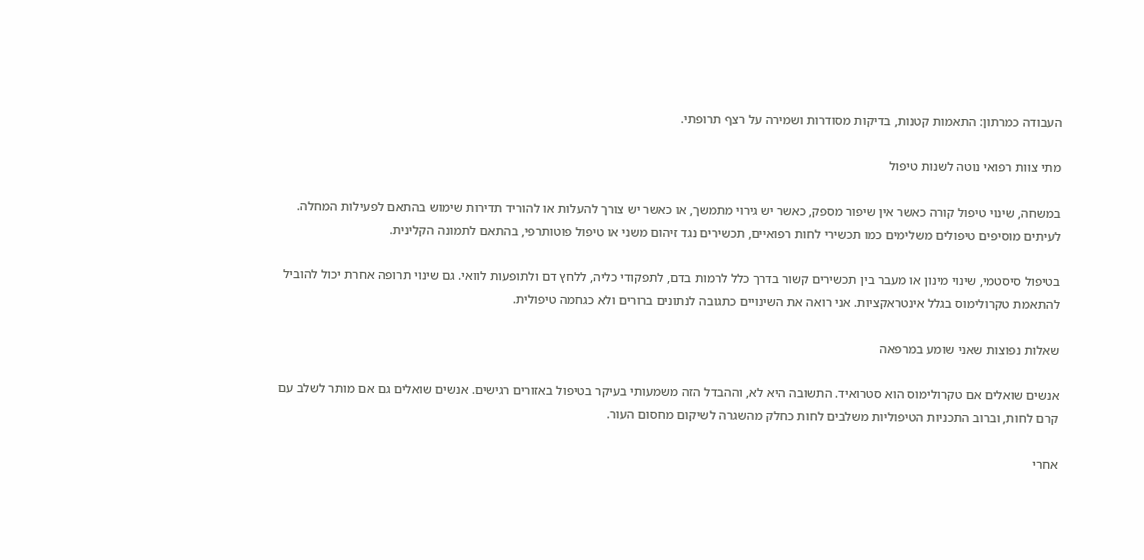העבודה כמרתון: התאמות קטנות, בדיקות מסודרות ושמירה על רצף תרופתי.

מתי צוות רפואי נוטה לשנות טיפול

במשחה, שינוי טיפול קורה כאשר אין שיפור מספק, כאשר יש גירוי מתמשך, או כאשר יש צורך להעלות או להוריד תדירות שימוש בהתאם לפעילות המחלה. לעיתים מוסיפים טיפולים משלימים כמו תכשירי לחות רפואיים, תכשירים נגד זיהום משני או טיפול פוטותרפי, בהתאם לתמונה הקלינית.

בטיפול סיסטמי, שינוי מינון או מעבר בין תכשירים קשור בדרך כלל לרמות בדם, לתפקודי כליה, ללחץ דם ולתופעות לוואי. גם שינוי תרופה אחרת יכול להוביל להתאמת טקרולימוס בגלל אינטראקציות. אני רואה את השינויים כתגובה לנתונים ברורים ולא כגחמה טיפולית.

שאלות נפוצות שאני שומע במרפאה

אנשים שואלים אם טקרולימוס הוא סטרואיד. התשובה היא לא, וההבדל הזה משמעותי בעיקר בטיפול באזורים רגישים. אנשים שואלים גם אם מותר לשלב עם קרם לחות, וברוב התכניות הטיפוליות משלבים לחות כחלק מהשגרה לשיקום מחסום העור.

אחרי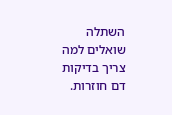השתלה שואלים למה צריך בדיקות דם חוזרות.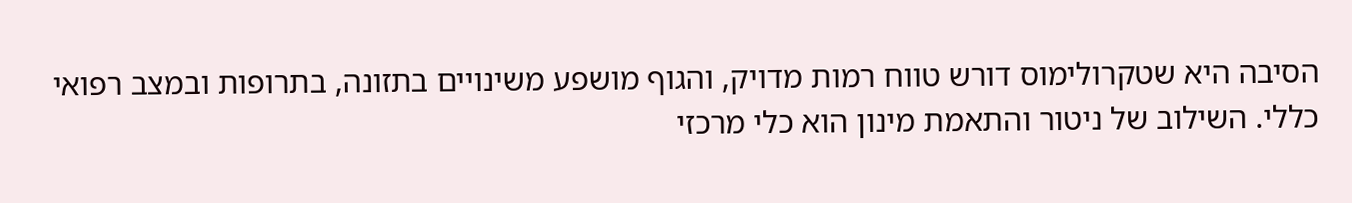הסיבה היא שטקרולימוס דורש טווח רמות מדויק, והגוף מושפע משינויים בתזונה, בתרופות ובמצב רפואי כללי. השילוב של ניטור והתאמת מינון הוא כלי מרכזי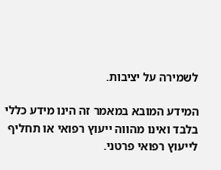לשמירה על יציבות.

המידע המובא במאמר זה הינו מידע כללי בלבד ואינו מהווה ייעוץ רפואי או תחליף לייעוץ רפואי פרטני.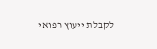לקבלת ייעוץ רפואי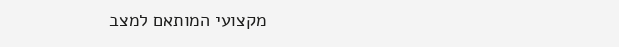מקצועי המותאם למצב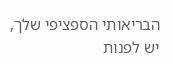הבריאותי הספציפי שלך, יש לפנות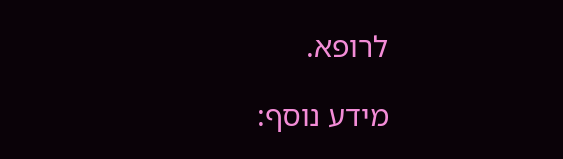לרופא.

מידע נוסף: